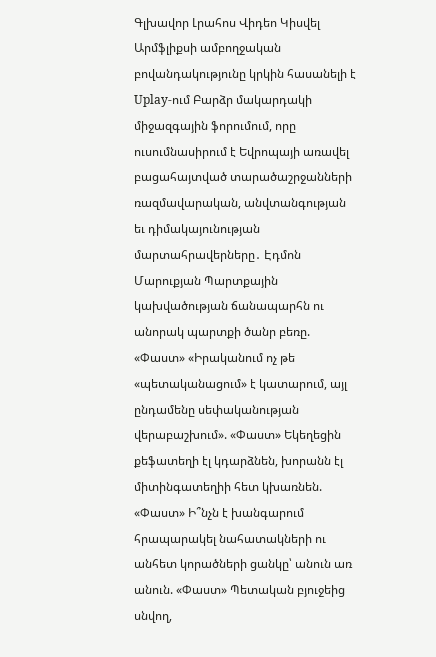Գլխավոր Լրահոս Վիդեո Կիսվել
Արմֆլիքսի ամբողջական բովանդակությունը կրկին հասանելի է Uplay-ում Բարձր մակարդակի միջազգային ֆորումում, որը ուսումնասիրում է Եվրոպայի առավել բացահայտված տարածաշրջանների ռազմավարական, անվտանգության եւ դիմակայունության մարտահրավերները․ Էդմոն Մարուքյան Պարտքային կախվածության ճանապարհն ու անորակ պարտքի ծանր բեռը. «Փաստ» «Իրականում ոչ թե «պետականացում» է կատարում, այլ ընդամենը սեփականության վերաբաշխում». «Փաստ» Եկեղեցին քեֆատեղի էլ կդարձնեն, խորանն էլ միտինգատեղիի հետ կխառնեն. «Փաստ» Ի՞նչն է խանգարում հրապարակել նահատակների ու անհետ կորածների ցանկը՝ անուն առ անուն. «Փաստ» Պետական բյուջեից սնվող,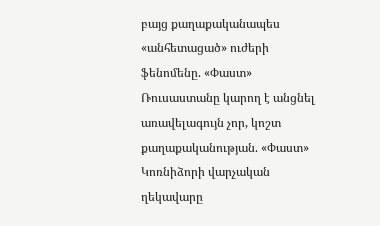բայց քաղաքականապես «անհետացած» ուժերի ֆենոմենը. «Փաստ» Ռուսաստանը կարող է անցնել առավելագույն չոր, կոշտ քաղաքականության. «Փաստ» Կոռնիձորի վարչական ղեկավարը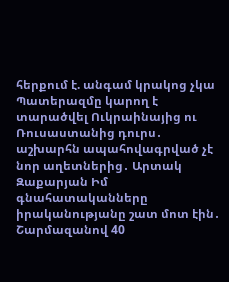հերքում է. անգամ կրակոց չկա Պատերազմը կարող է տարածվել Ուկրաինայից ու Ռուսաստանից դուրս․ աշխարհն ապահովագրված չէ նոր աղետներից․ Արտակ Զաքարյան Իմ գնահատականները իրականությանը շատ մոտ էին․ Շարմազանով 40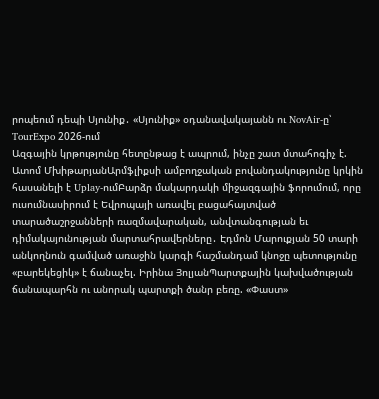րոպեում դեպի Սյունիք․ «Սյունիք» օդանավակայանն ու NovAir-ը՝ TourExpo 2026-ում
Ազգային կրթությունը հետընթաց է ապրում, ինչը շատ մտահոգիչ է. Ատոմ ՄխիթարյանԱրմֆլիքսի ամբողջական բովանդակությունը կրկին հասանելի է Uplay-ումԲարձր մակարդակի միջազգային ֆորումում, որը ուսումնասիրում է Եվրոպայի առավել բացահայտված տարածաշրջանների ռազմավարական, անվտանգության եւ դիմակայունության մարտահրավերները․ Էդմոն Մարուքյան 50 տարի անկողնուն գամված առաջին կարգի հաշմանդամ կնոջը պետությունը «բարեկեցիկ» է ճանաչել. Իրինա ՅոլյանՊարտքային կախվածության ճանապարհն ու անորակ պարտքի ծանր բեռը. «Փաստ»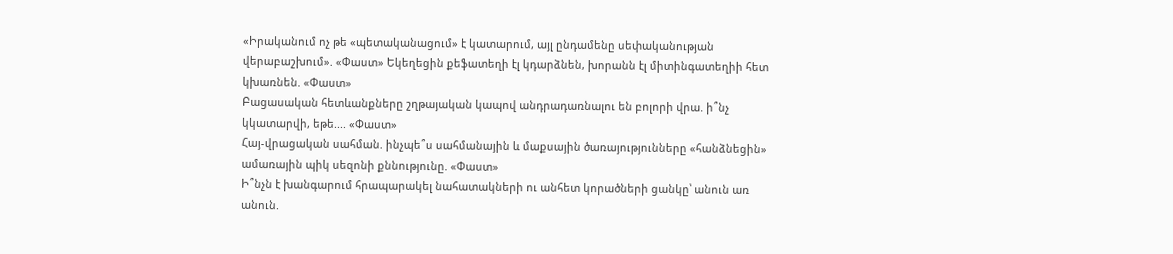«Իրականում ոչ թե «պետականացում» է կատարում, այլ ընդամենը սեփականության վերաբաշխում». «Փաստ» Եկեղեցին քեֆատեղի էլ կդարձնեն, խորանն էլ միտինգատեղիի հետ կխառնեն. «Փաստ»
Բացասական հետևանքները շղթայական կապով անդրադառնալու են բոլորի վրա. ի՞նչ կկատարվի, եթե.... «Փաստ»
Հայ-վրացական սահման. ինչպե՞ս սահմանային և մաքսային ծառայությունները «հանձնեցին» ամառային պիկ սեզոնի քննությունը. «Փաստ»
Ի՞նչն է խանգարում հրապարակել նահատակների ու անհետ կորածների ցանկը՝ անուն առ անուն.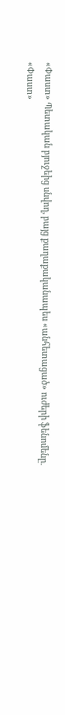«Փաստ» Պետական բյուջեից սնվող, բայց քաղաքականապես «անհետացած» ուժերի ֆենոմենը. «Փաստ»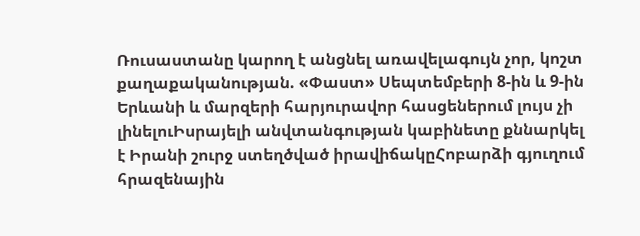Ռուսաստանը կարող է անցնել առավելագույն չոր, կոշտ քաղաքականության. «Փաստ» Սեպտեմբերի 8-ին և 9-ին Երևանի և մարզերի հարյուրավոր հասցեներում լույս չի լինելուԻսրայելի անվտանգության կաբինետը քննարկել է Իրանի շուրջ ստեղծված իրավիճակըՀոբարձի գյուղում հրազենային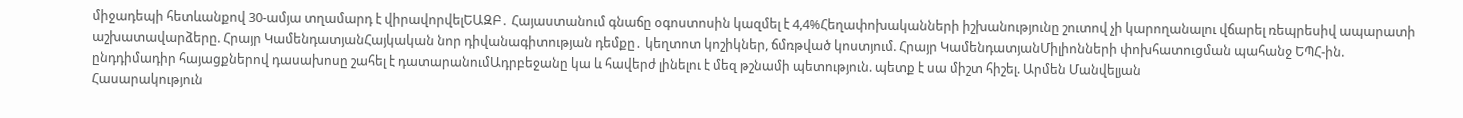միջադեպի հետևանքով 30-ամյա տղամարդ է վիրավորվելԵԱԶԲ․ Հայաստանում գնաճը օգոստոսին կազմել է 4,4%Հեղափոխականների իշխանությունը շուտով չի կարողանալու վճարել ռեպրեսիվ ապարատի աշխատավարձերը. Հրայր ԿամենդատյանՀայկական նոր դիվանագիտության դեմքը․ կեղտոտ կոշիկներ, ճմռթված կոստյում. Հրայր ԿամենդատյանՄիլիոնների փոխհատուցման պահանջ ԵՊՀ-ին. ընդդիմադիր հայացքներով դասախոսը շահել է դատարանումԱդրբեջանը կա և հավերժ լինելու է մեզ թշնամի պետություն. պետք է սա միշտ հիշել. Արմեն Մանվելյան
Հասարակություն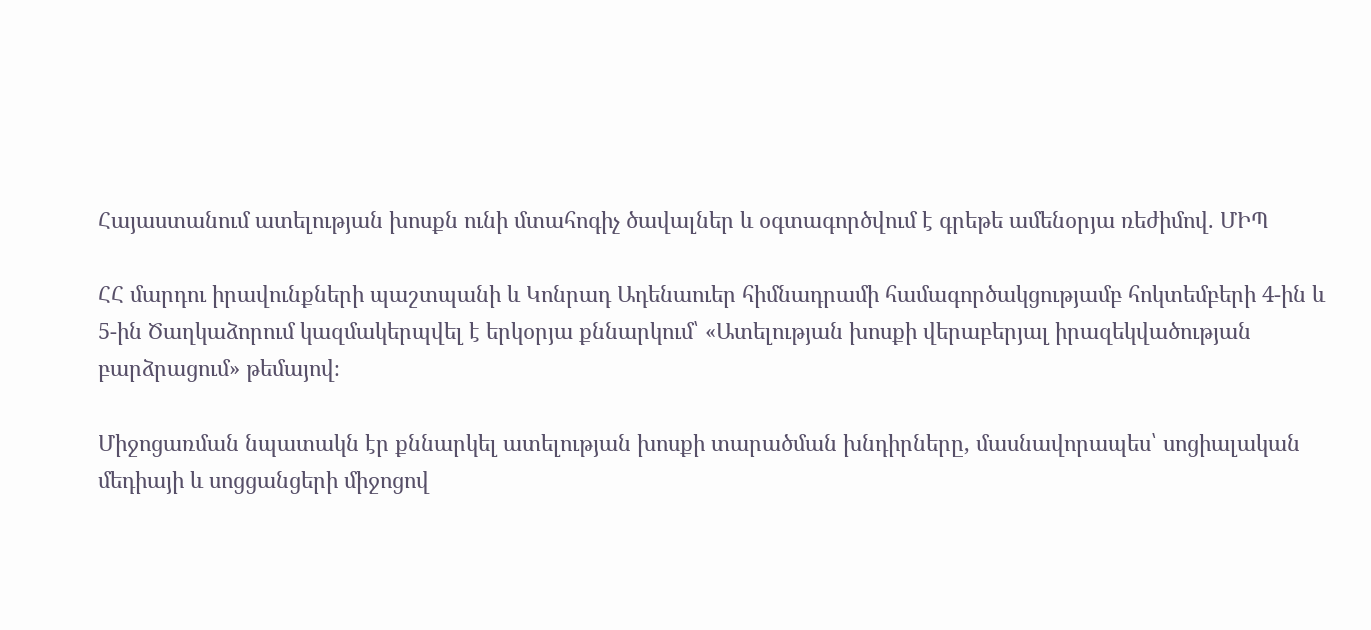Հայաստանում ատելության խոսքն ունի մտահոգիչ ծավալներ և օգտագործվում է գրեթե ամենօրյա ռեժիմով. ՄԻՊ

ՀՀ մարդու իրավունքների պաշտպանի և Կոնրադ Ադենաուեր հիմնադրամի համագործակցությամբ հոկտեմբերի 4-ին և 5-ին Ծաղկաձորում կազմակերպվել է երկօրյա քննարկում՝ «Ատելության խոսքի վերաբերյալ իրազեկվածության բարձրացում» թեմայով։

Միջոցառման նպատակն էր քննարկել ատելության խոսքի տարածման խնդիրները, մասնավորապես՝ սոցիալական մեդիայի և սոցցանցերի միջոցով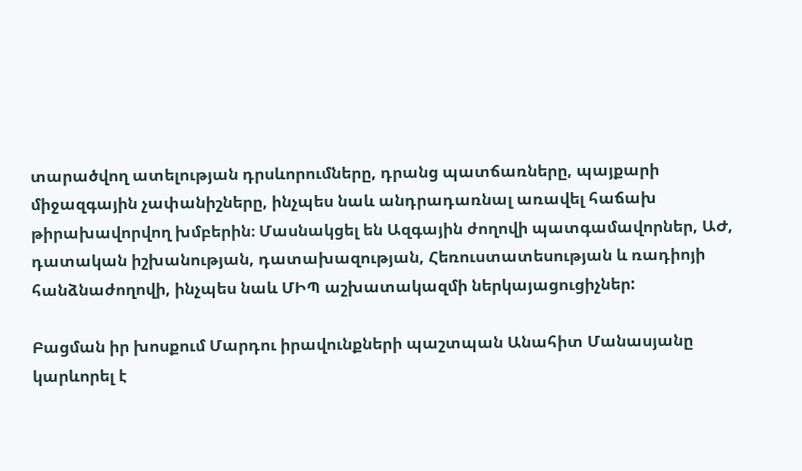տարածվող ատելության դրսևորումները, դրանց պատճառները, պայքարի միջազգային չափանիշները, ինչպես նաև անդրադառնալ առավել հաճախ թիրախավորվող խմբերին։ Մասնակցել են Ազգային ժողովի պատգամավորներ, ԱԺ, դատական իշխանության, դատախազության, Հեռուստատեսության և ռադիոյի հանձնաժողովի, ինչպես նաև ՄԻՊ աշխատակազմի ներկայացուցիչներ:

Բացման իր խոսքում Մարդու իրավունքների պաշտպան Անահիտ Մանասյանը կարևորել է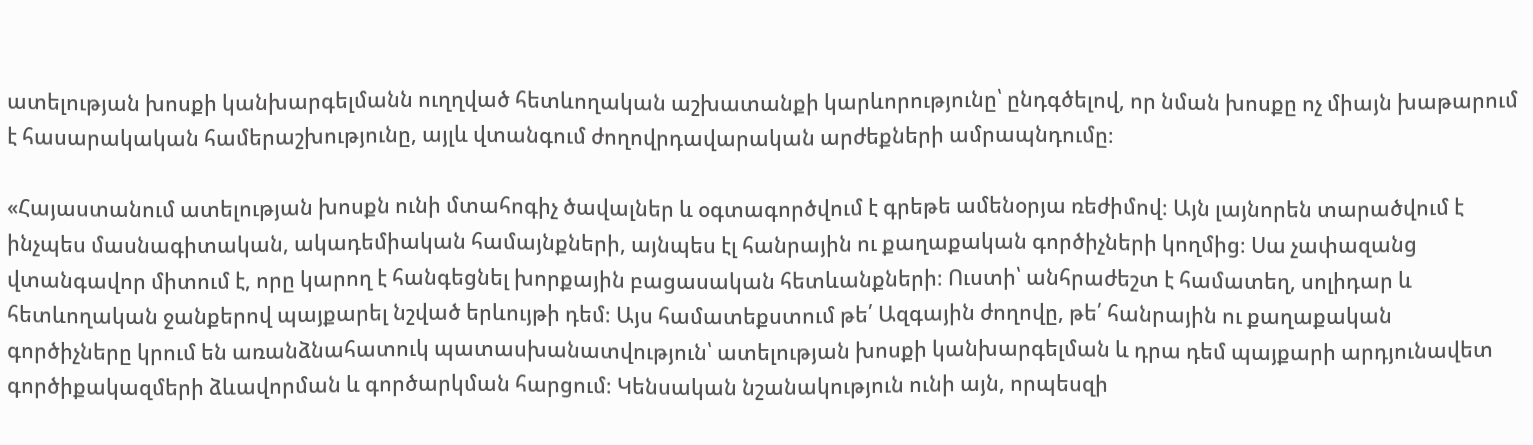ատելության խոսքի կանխարգելմանն ուղղված հետևողական աշխատանքի կարևորությունը՝ ընդգծելով, որ նման խոսքը ոչ միայն խաթարում է հասարակական համերաշխությունը, այլև վտանգում ժողովրդավարական արժեքների ամրապնդումը։

«Հայաստանում ատելության խոսքն ունի մտահոգիչ ծավալներ և օգտագործվում է գրեթե ամենօրյա ռեժիմով։ Այն լայնորեն տարածվում է ինչպես մասնագիտական, ակադեմիական համայնքների, այնպես էլ հանրային ու քաղաքական գործիչների կողմից։ Սա չափազանց վտանգավոր միտում է, որը կարող է հանգեցնել խորքային բացասական հետևանքների։ Ուստի՝ անհրաժեշտ է համատեղ, սոլիդար և հետևողական ջանքերով պայքարել նշված երևույթի դեմ։ Այս համատեքստում թե՛ Ազգային ժողովը, թե՛ հանրային ու քաղաքական գործիչները կրում են առանձնահատուկ պատասխանատվություն՝ ատելության խոսքի կանխարգելման և դրա դեմ պայքարի արդյունավետ գործիքակազմերի ձևավորման և գործարկման հարցում։ Կենսական նշանակություն ունի այն, որպեսզի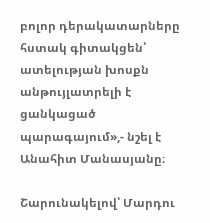բոլոր դերակատարները հստակ գիտակցեն՝ ատելության խոսքն անթույլատրելի է ցանկացած պարագայում»,- նշել է Անահիտ Մանասյանը։

Շարունակելով՝ Մարդու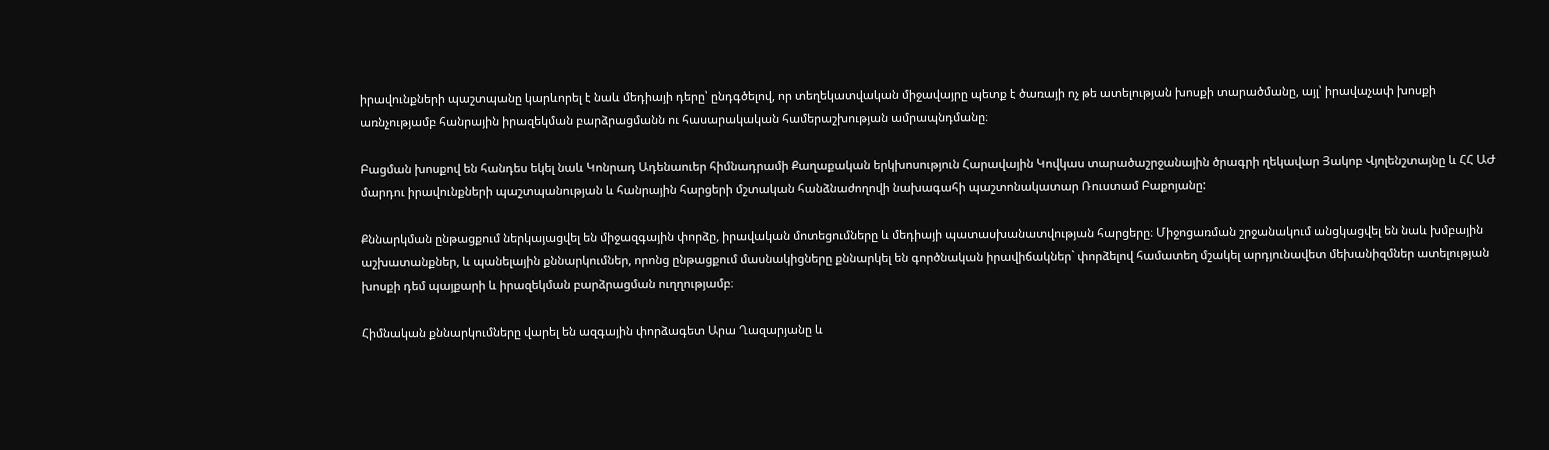իրավունքների պաշտպանը կարևորել է նաև մեդիայի դերը՝ ընդգծելով, որ տեղեկատվական միջավայրը պետք է ծառայի ոչ թե ատելության խոսքի տարածմանը, այլ՝ իրավաչափ խոսքի առնչությամբ հանրային իրազեկման բարձրացմանն ու հասարակական համերաշխության ամրապնդմանը։

Բացման խոսքով են հանդես եկել նաև Կոնրադ Ադենաուեր հիմնադրամի Քաղաքական երկխոսություն Հարավային Կովկաս տարածաշրջանային ծրագրի ղեկավար Յակոբ Վյոլենշտայնը և ՀՀ ԱԺ մարդու իրավունքների պաշտպանության և հանրային հարցերի մշտական հանձնաժողովի նախագահի պաշտոնակատար Ռուստամ Բաքոյանը:

Քննարկման ընթացքում ներկայացվել են միջազգային փորձը, իրավական մոտեցումները և մեդիայի պատասխանատվության հարցերը։ Միջոցառման շրջանակում անցկացվել են նաև խմբային աշխատանքներ, և պանելային քննարկումներ, որոնց ընթացքում մասնակիցները քննարկել են գործնական իրավիճակներ` փորձելով համատեղ մշակել արդյունավետ մեխանիզմներ ատելության խոսքի դեմ պայքարի և իրազեկման բարձրացման ուղղությամբ։

Հիմնական քննարկումները վարել են ազգային փորձագետ Արա Ղազարյանը և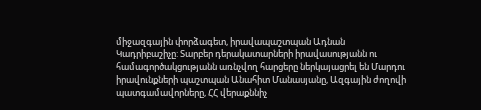միջազգային փորձագետ, իրավապաշտպան Ադնան Կադրիբաշիչը: Տարբեր դերակատարների իրավասությանն ու համագործակցությանն առնչվող հարցերը ներկայացրել են Մարդու իրավունքների պաշտպան Անահիտ Մանասյանը, Ազգային ժողովի պատգամավորները, ՀՀ վերաքննիչ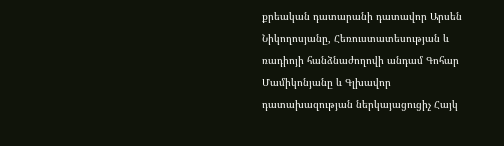քրեական դատարանի դատավոր Արսեն Նիկողոսյանը, Հեռուստատեսության և ռադիոյի հանձնաժողովի անդամ Գոհար Մամիկոնյանը և Գլխավոր դատախազության ներկայացուցիչ Հայկ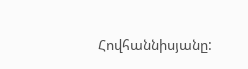Հովհաննիսյանը: